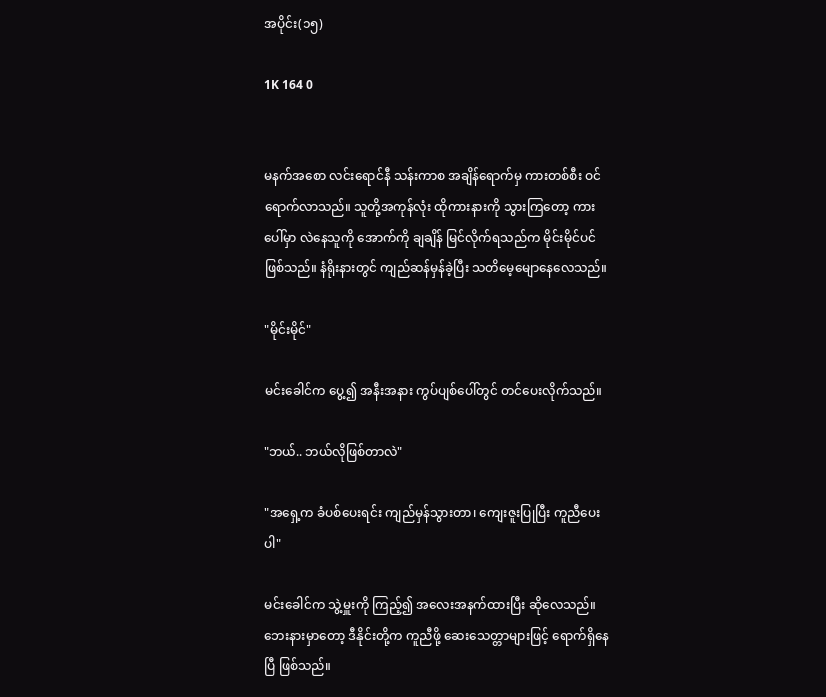အပိုင်း(၁၅)

1K 164 0


မနက်အစော လင်းရောင်နီ သန်းကာစ အချိန်ရောက်မှ ကားတစ်စီး ဝင်ရောက်လာသည်။ သူတို့အကုန်လုံး ထိုကားနားကို သွားကြတော့ ကားပေါ်မှာ လဲနေသူကို အောက်ကို ချချိန် မြင်လိုက်ရသည်က မိုင်းမိုင်ပင် ဖြစ်သည်။ နံရိုးနားတွင် ကျည်ဆန်မှန်ခဲ့ပြီး သတိမေ့မျောနေလေသည်။

"မိုင်းမိုင်"

မင်းခေါင်က ပွေ့၍ အနီးအနား ကွပ်ပျစ်ပေါ်တွင် တင်ပေးလိုက်သည်။

"ဘယ်.. ဘယ်လိုဖြစ်တာလဲ"

"အရှေ့က ခံပစ်ပေးရင်း ကျည်မှန်သွားတာ၊ ကျေးဇူးပြုပြီး ကူညီပေးပါ"

မင်းခေါင်က သွဲ့မှူးကို ကြည့်၍ အလေးအနက်ထားပြီး ဆိုလေသည်။ ဘေးနားမှာတော့ ဒီနိုင်းတို့က ကူညီဖို့ ဆေးသေတ္တာများဖြင့် ရောက်ရှိနေပြီ ဖြစ်သည်။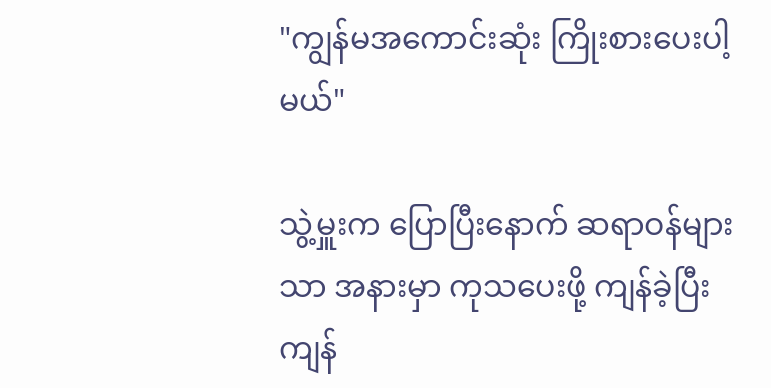"ကျွန်မအကောင်းဆုံး ကြိုးစားပေးပါ့မယ်"

သွဲ့မှူးက ပြောပြီးနောက် ဆရာဝန်များသာ အနားမှာ ကုသပေးဖို့ ကျန်ခဲ့ပြီး ကျန်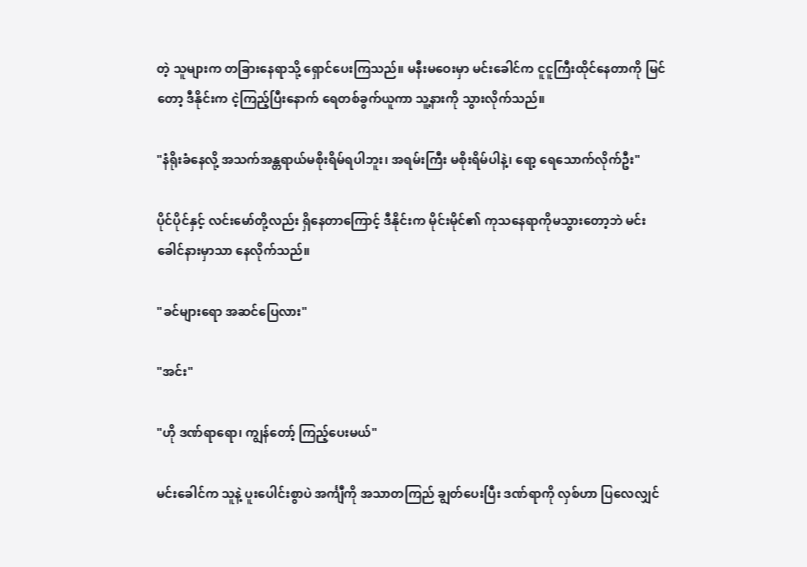တဲ့ သူများက တခြားနေရာသို့ ရှောင်ပေးကြသည်။ မနီးမဝေးမှာ မင်းခေါင်က ငူငူကြီးထိုင်နေတာကို မြင်တော့ ဒီနိုင်းက ငဲ့ကြည့်ပြီးနောက် ရေတစ်ခွက်ယူကာ သူ့နားကို သွားလိုက်သည်။

"နံရိုးခံနေလို့ အသက်အန္တရာယ်မစိုးရိမ်ရပါဘူး၊ အရမ်းကြီး မစိုးရိမ်ပါနဲ့၊ ရော့ ရေသောက်လိုက်ဦး"

ပိုင်ပိုင်နှင့် လင်းမော်တို့လည်း ရှိနေတာကြောင့် ဒီနိုင်းက မိုင်းမိုင်၏ ကုသနေရာကိုမသွားတော့ဘဲ မင်းခေါင်နားမှာသာ နေလိုက်သည်။

"ခင်များရော အဆင်ပြေလား"

"အင်း"

"ဟို ဒဏ်ရာရော၊ ကျွန်တော့် ကြည့်ပေးမယ်"

မင်းခေါင်က သူနဲ့ ပူးပေါင်းစွာပဲ အင်္ကျီကို အသာတကြည် ချွတ်ပေးပြီး ဒဏ်ရာကို လှစ်ဟာ ပြလေလျှင်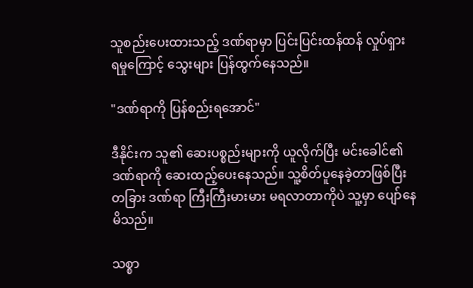သူစည်းပေးထားသည့် ဒဏ်ရာမှာ ပြင်းပြင်းထန်ထန် လှုပ်ရှား ရမှုကြောင့် သွေးများ ပြန်ထွက်နေသည်။

"ဒဏ်ရာကို ပြန်စည်းရအောင်"

ဒီနိုင်းက သူ၏ ဆေးပစ္စည်းများကို ယူလိုက်ပြီး မင်းခေါင်၏ ဒဏ်ရာကို ဆေးထည့်ပေးနေသည်။ သူ့စိတ်ပူနေခဲ့တာဖြစ်ပြီး တခြား ဒဏ်ရာ ကြီးကြီးမားမား မရလာတာကိုပဲ သူ့မှာ ပျော်နေမိသည်။

သစ္စာ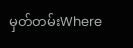မှတ်တမ်းWhere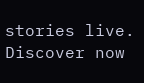stories live. Discover now